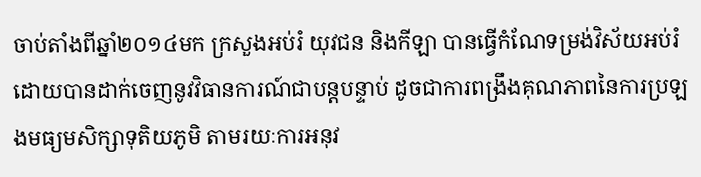ចាប់តាំងពីឆ្នាំ២០១៤មក ក្រសួងអប់រំ យុវជន និងកីឡា បានធ្វើកំណែទម្រង់វិស័យអប់រំ ដោយបានដាក់ចេញនូវវិធានការណ៍ជាបន្តបន្ទាប់ ដូចជាការពង្រឹងគុណភាពនៃការប្រឡងមធ្យមសិក្សាទុតិយភូមិ តាមរយៈការអនុវ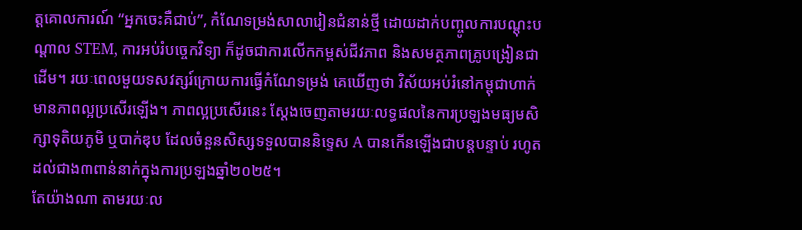ត្តគោលការណ៍ “អ្នកចេះគឺជាប់”, កំណែទម្រង់សាលារៀនជំនាន់ថ្មី ដោយដាក់បញ្ចូលការបណ្តុះបណ្តាល STEM, ការអប់រំបច្ចេកវិទ្យា ក៏ដូចជាការលើកកម្ពស់ជីវភាព និងសមត្ថភាពគ្រូបង្រៀនជាដើម។ រយៈពេលមួយទសវត្សរ៍ក្រោយការធ្វើកំណែទម្រង់ គេឃើញថា វិស័យអប់រំនៅកម្ពុជាហាក់មានភាពល្អប្រសើរឡើង។ ភាពល្អប្រសើរនេះ ស្តែងចេញតាមរយៈលទ្ធផលនៃការប្រឡងមធ្យមសិក្សាទុតិយភូមិ ឬបាក់ឌុប ដែលចំនួនសិស្សទទួលបាននិទ្ទេស A បានកើនឡើងជាបន្តបន្ទាប់ រហូតដល់ជាង៣ពាន់នាក់ក្នុងការប្រឡងឆ្នាំ២០២៥។
តែយ៉ាងណា តាមរយៈល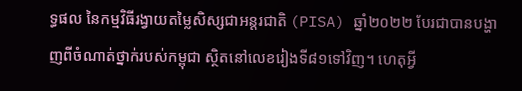ទ្ធផល នៃកម្មវិធីរង្វាយតម្លៃសិស្សជាអន្តរជាតិ (PISA) ឆ្នាំ២០២២ បែរជាបានបង្ហាញពីចំណាត់ថ្នាក់របស់កម្ពុជា ស្ថិតនៅលេខរៀងទី៨១ទៅវិញ។ ហេតុអ្វី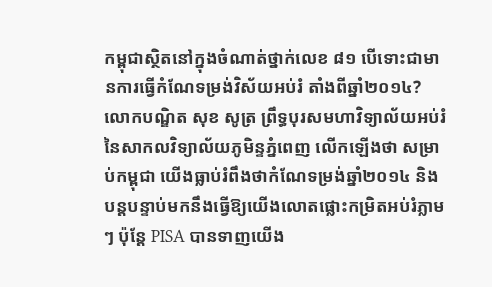កម្ពុជាស្ថិតនៅក្នុងចំណាត់ថ្នាក់លេខ ៨១ បើទោះជាមានការធ្វើកំណែទម្រង់វិស័យអប់រំ តាំងពីឆ្នាំ២០១៤?
លោកបណ្ឌិត សុខ សូត្រ ព្រឹទ្ធបុរសមហាវិទ្យាល័យអប់រំ នៃសាកលវិទ្យាល័យភូមិន្ទភ្នំពេញ លើកឡើងថា សម្រាប់កម្ពុជា យើងធ្លាប់រំពឹងថាកំណែទម្រង់ឆ្នាំ២០១៤ និងបន្តបន្ទាប់មកនឹងធ្វើឱ្យយើងលោតផ្លោះកម្រិតអប់រំភ្លាមៗ ប៉ុន្តែ PISA បានទាញយើង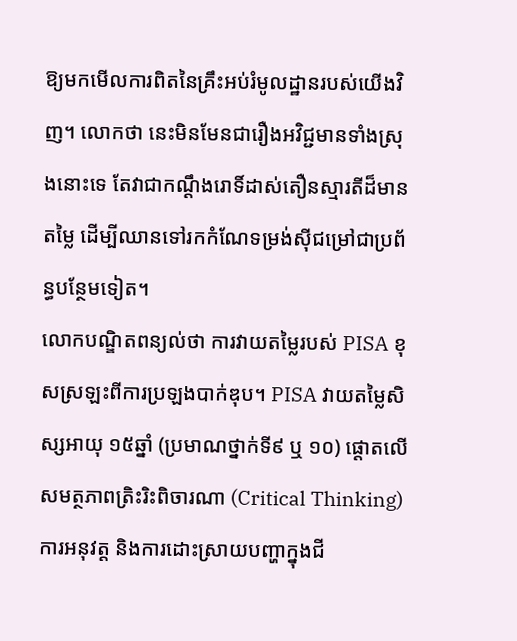ឱ្យមកមើលការពិតនៃគ្រឹះអប់រំមូលដ្ឋានរបស់យើងវិញ។ លោកថា នេះមិនមែនជារឿងអវិជ្ជមានទាំងស្រុងនោះទេ តែវាជាកណ្តឹងរោទិ៍ដាស់តឿនស្មារតីដ៏មានតម្លៃ ដើម្បីឈានទៅរកកំណែទម្រង់ស៊ីជម្រៅជាប្រព័ន្ធបន្ថែមទៀត។
លោកបណ្ឌិតពន្យល់ថា ការវាយតម្លៃរបស់ PISA ខុសស្រឡះពីការប្រឡងបាក់ឌុប។ PISA វាយតម្លៃសិស្សអាយុ ១៥ឆ្នាំ (ប្រមាណថ្នាក់ទី៩ ឬ ១០) ផ្តោតលើសមត្ថភាពត្រិះរិះពិចារណា (Critical Thinking) ការអនុវត្ត និងការដោះស្រាយបញ្ហាក្នុងជី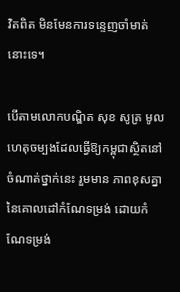វិតពិត មិនមែនការទន្ទេញចាំមាត់នោះទេ។

បើតាមលោកបណ្ឌិត សុខ សូត្រ មូលហេតុចម្បងដែលធ្វើឱ្យកម្ពុជាស្ថិតនៅចំណាត់ថ្នាក់នេះ រួមមាន ភាពខុសគ្នានៃគោលដៅកំណែទម្រង់ ដោយកំណែទម្រង់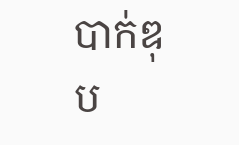បាក់ឌុប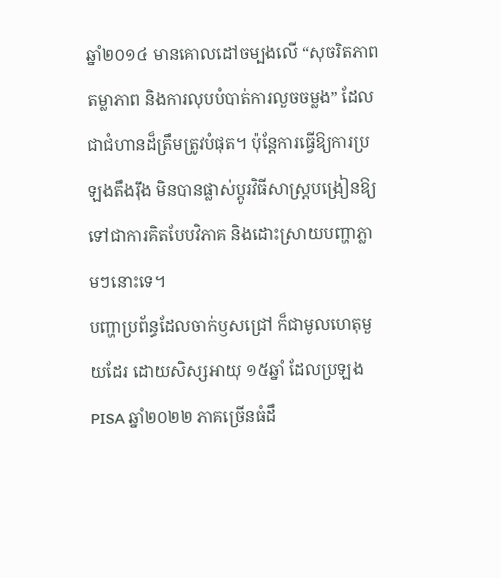ឆ្នាំ២០១៤ មានគោលដៅចម្បងលើ “សុចរិតភាព តម្លាភាព និងការលុបបំបាត់ការលួចចម្លង” ដែលជាជំហានដ៏ត្រឹមត្រូវបំផុត។ ប៉ុន្តែការធ្វើឱ្យការប្រឡងតឹងរ៉ឹង មិនបានផ្លាស់ប្តូរវិធីសាស្ត្របង្រៀនឱ្យទៅជាការគិតបែបវិភាគ និងដោះស្រាយបញ្ហាភ្លាមៗនោះទេ។
បញ្ហាប្រព័ន្ធដែលចាក់ឫសជ្រៅ ក៏ជាមូលហេតុមួយដែរ ដោយសិស្សអាយុ ១៥ឆ្នាំ ដែលប្រឡង PISA ឆ្នាំ២០២២ ភាគច្រើនធំដឹ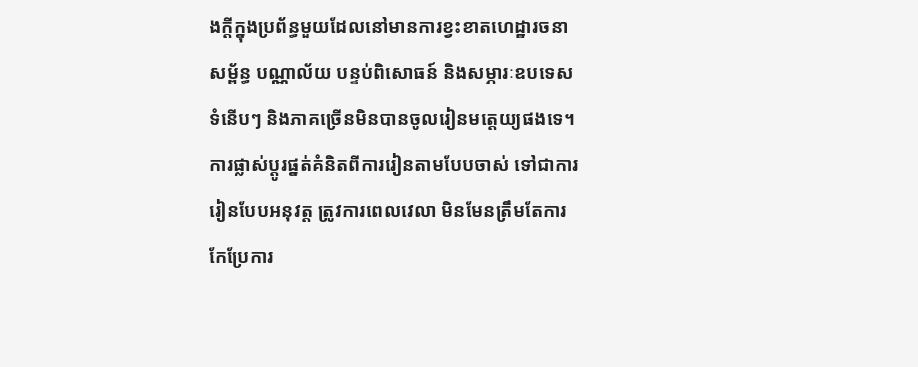ងក្តីក្នុងប្រព័ន្ធមួយដែលនៅមានការខ្វះខាតហេដ្ឋារចនាសម្ព័ន្ធ បណ្ណាល័យ បន្ទប់ពិសោធន៍ និងសម្ភារៈឧបទេសទំនើបៗ និងភាគច្រើនមិនបានចូលរៀនមត្តេយ្យផងទេ។ ការផ្លាស់ប្តូរផ្នត់គំនិតពីការរៀនតាមបែបចាស់ ទៅជាការរៀនបែបអនុវត្ត ត្រូវការពេលវេលា មិនមែនត្រឹមតែការកែប្រែការ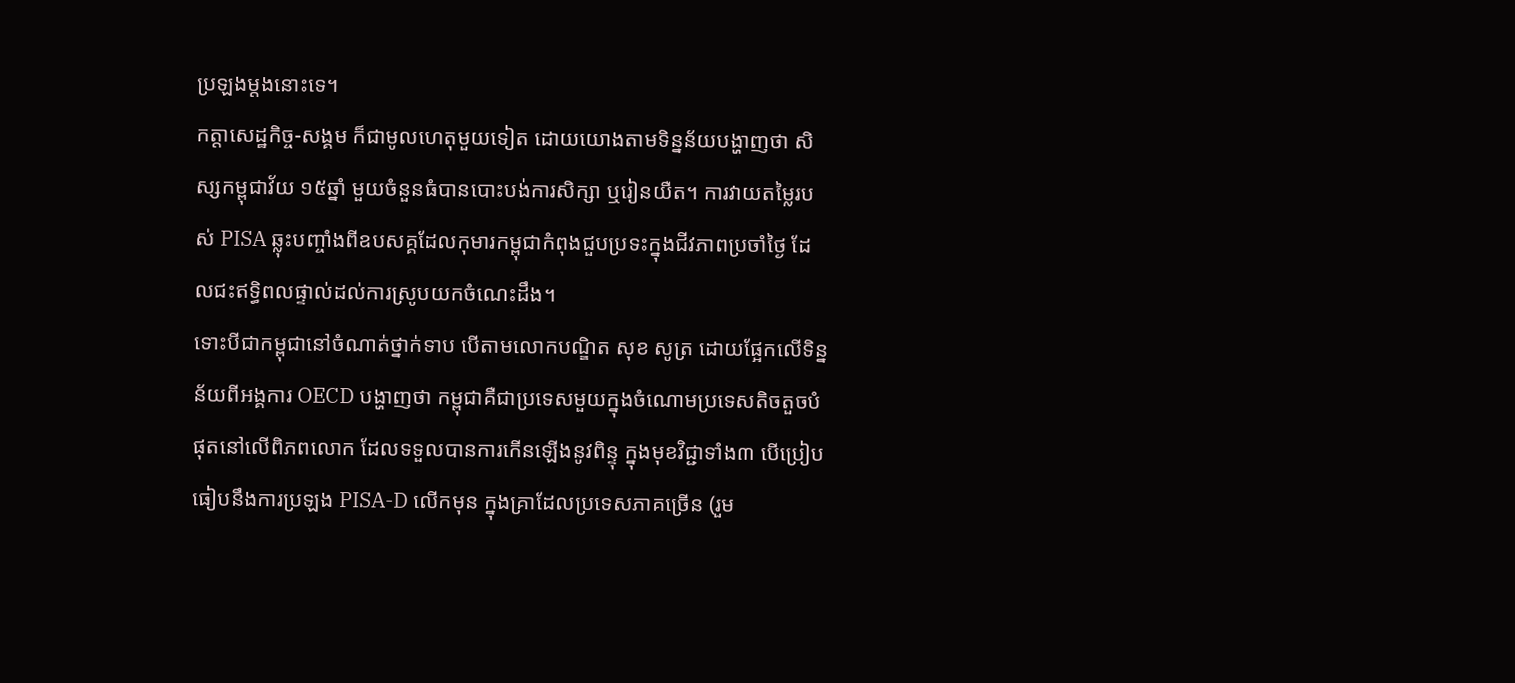ប្រឡងម្តងនោះទេ។
កត្តាសេដ្ឋកិច្ច-សង្គម ក៏ជាមូលហេតុមួយទៀត ដោយយោងតាមទិន្នន័យបង្ហាញថា សិស្សកម្ពុជាវ័យ ១៥ឆ្នាំ មួយចំនួនធំបានបោះបង់ការសិក្សា ឬរៀនយឺត។ ការវាយតម្លៃរបស់ PISA ឆ្លុះបញ្ចាំងពីឧបសគ្គដែលកុមារកម្ពុជាកំពុងជួបប្រទះក្នុងជីវភាពប្រចាំថ្ងៃ ដែលជះឥទ្ធិពលផ្ទាល់ដល់ការស្រូបយកចំណេះដឹង។
ទោះបីជាកម្ពុជានៅចំណាត់ថ្នាក់ទាប បើតាមលោកបណ្ឌិត សុខ សូត្រ ដោយផ្អែកលើទិន្នន័យពីអង្គការ OECD បង្ហាញថា កម្ពុជាគឺជាប្រទេសមួយក្នុងចំណោមប្រទេសតិចតួចបំផុតនៅលើពិភពលោក ដែលទទួលបានការកើនឡើងនូវពិន្ទុ ក្នុងមុខវិជ្ជាទាំង៣ បើប្រៀបធៀបនឹងការប្រឡង PISA-D លើកមុន ក្នុងគ្រាដែលប្រទេសភាគច្រើន (រួម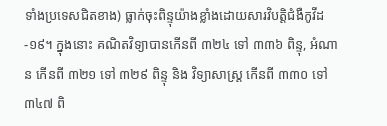ទាំងប្រទេសជិតខាង) ធ្លាក់ចុះពិន្ទុយ៉ាងខ្លាំងដោយសារវិបត្តិជំងឺកូវីដ-១៩។ ក្នុងនោះ គណិតវិទ្យាបានកើនពី ៣២៤ ទៅ ៣៣៦ ពិន្ទុ, អំណាន កើនពី ៣២១ ទៅ ៣២៩ ពិន្ទុ និង វិទ្យាសាស្ត្រ កើនពី ៣៣០ ទៅ ៣៤៧ ពិ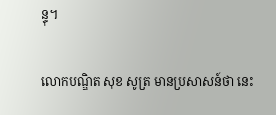ន្ទុ។

លោកបណ្ឌិត សុខ សូត្រ មានប្រសាសន៍ថា នេះ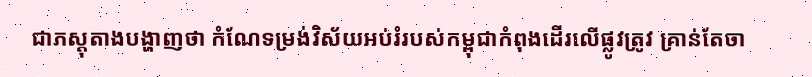ជាភស្តុតាងបង្ហាញថា កំណែទម្រង់វិស័យអប់រំរបស់កម្ពុជាកំពុងដើរលើផ្លូវត្រូវ គ្រាន់តែចា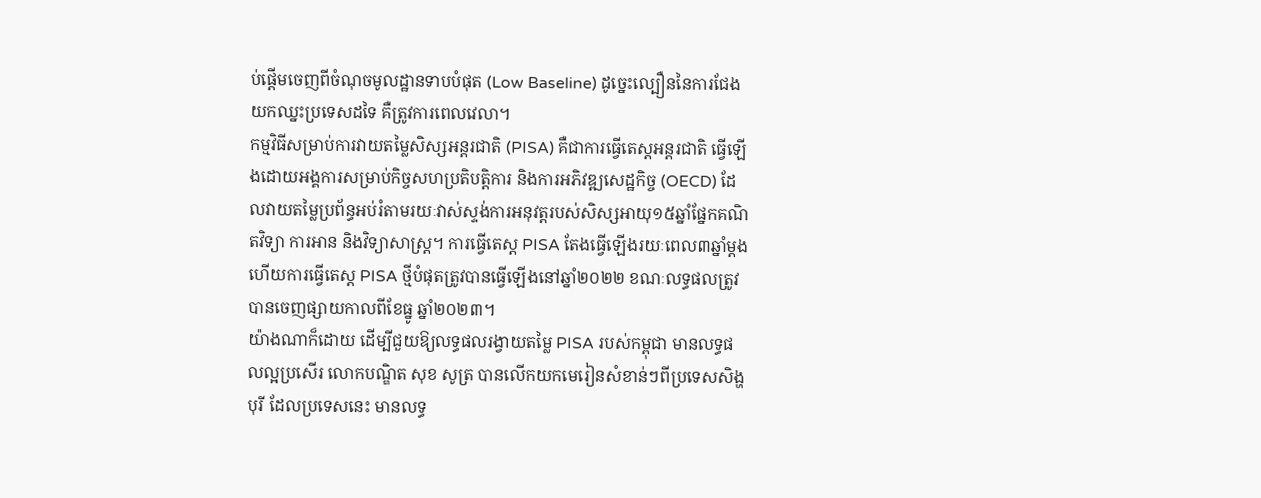ប់ផ្តើមចេញពីចំណុចមូលដ្ឋានទាបបំផុត (Low Baseline) ដូច្នេះល្បឿននៃការជែងយកឈ្នះប្រទេសដទៃ គឺត្រូវការពេលវេលា។
កម្មវិធីសម្រាប់ការវាយតម្លៃសិស្សអន្តរជាតិ (PISA) គឺជាការធ្វើតេស្តអន្តរជាតិ ធ្វើឡើងដោយអង្គការសម្រាប់កិច្ចសហប្រតិបត្តិការ និងការអភិវឌ្ឍសេដ្ឋកិច្ច (OECD) ដែលវាយតម្លៃប្រព័ន្ធអប់រំតាមរយៈវាស់ស្ទង់ការអនុវត្តរបស់សិស្សអាយុ១៥ឆ្នាំផ្នែកគណិតវិទ្យា ការអាន និងវិទ្យាសាស្ត្រ។ ការធ្វើតេស្ត PISA តែងធ្វើឡើងរយៈពេល៣ឆ្នាំម្តង ហើយការធ្វើតេស្ត PISA ថ្មីបំផុតត្រូវបានធ្វើឡើងនៅឆ្នាំ២០២២ ខណៈលទ្ធផលត្រូវបានចេញផ្សាយកាលពីខែធ្នូ ឆ្នាំ២០២៣។
យ៉ាងណាក៏ដោយ ដើម្បីជួយឱ្យលទ្ធផលរង្វាយតម្លៃ PISA របស់កម្ពុជា មានលទ្ធផលល្អប្រសើរ លោកបណ្ឌិត សុខ សូត្រ បានលើកយកមេរៀនសំខាន់ៗពីប្រទេសសិង្ហបុរី ដែលប្រទេសនេះ មានលទ្ធ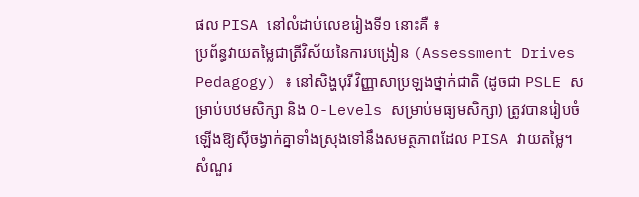ផល PISA នៅលំដាប់លេខរៀងទី១ នោះគឺ ៖
ប្រព័ន្ធវាយតម្លៃជាត្រីវិស័យនៃការបង្រៀន (Assessment Drives Pedagogy) ៖ នៅសិង្ហបុរី វិញ្ញាសាប្រឡងថ្នាក់ជាតិ (ដូចជា PSLE សម្រាប់បឋមសិក្សា និង O-Levels សម្រាប់មធ្យមសិក្សា) ត្រូវបានរៀបចំឡើងឱ្យស៊ីចង្វាក់គ្នាទាំងស្រុងទៅនឹងសមត្ថភាពដែល PISA វាយតម្លៃ។ សំណួរ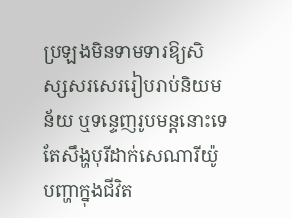ប្រឡងមិនទាមទារឱ្យសិស្សសរសេររៀបរាប់និយមន័យ ឬទន្ទេញរូបមន្តនោះទេ តែសឹង្ហបុរីដាក់សេណារីយ៉ូបញ្ហាក្នុងជីវិត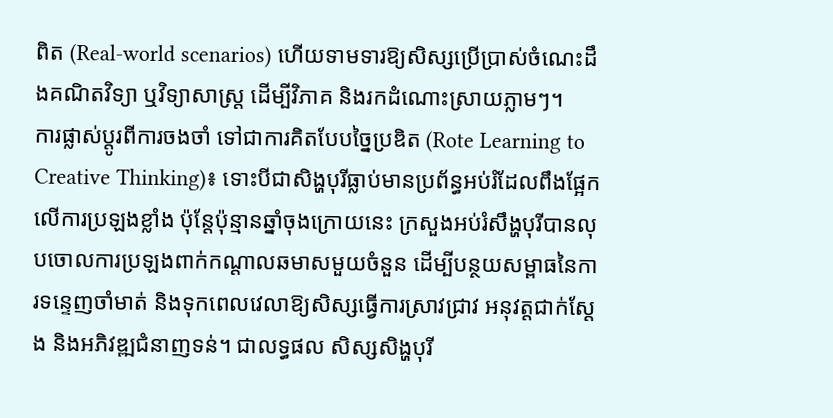ពិត (Real-world scenarios) ហើយទាមទារឱ្យសិស្សប្រើប្រាស់ចំណេះដឹងគណិតវិទ្យា ឬវិទ្យាសាស្ត្រ ដើម្បីវិភាគ និងរកដំណោះស្រាយភ្លាមៗ។
ការផ្លាស់ប្តូរពីការចងចាំ ទៅជាការគិតបែបច្នៃប្រឌិត (Rote Learning to Creative Thinking)៖ ទោះបីជាសិង្ហបុរីធ្លាប់មានប្រព័ន្ធអប់រំដែលពឹងផ្អែកលើការប្រឡងខ្លាំង ប៉ុន្តែប៉ុន្មានឆ្នាំចុងក្រោយនេះ ក្រសួងអប់រំសឹង្ហបុរីបានលុបចោលការប្រឡងពាក់កណ្តាលឆមាសមួយចំនួន ដើម្បីបន្ថយសម្ពាធនៃការទន្ទេញចាំមាត់ និងទុកពេលវេលាឱ្យសិស្សធ្វើការស្រាវជ្រាវ អនុវត្តជាក់ស្តែង និងអភិវឌ្ឍជំនាញទន់។ ជាលទ្ធផល សិស្សសិង្ហបុរី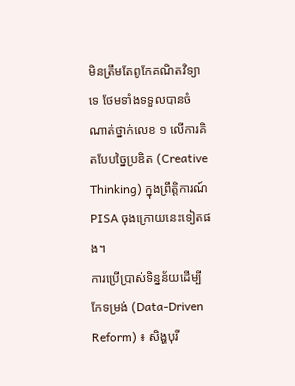មិនត្រឹមតែពូកែគណិតវិទ្យាទេ ថែមទាំងទទួលបានចំណាត់ថ្នាក់លេខ ១ លើការគិតបែបច្នៃប្រឌិត (Creative Thinking) ក្នុងព្រឹត្តិការណ៍ PISA ចុងក្រោយនេះទៀតផង។
ការប្រើប្រាស់ទិន្នន័យដើម្បីកែទម្រង់ (Data-Driven Reform) ៖ សិង្ហបុរី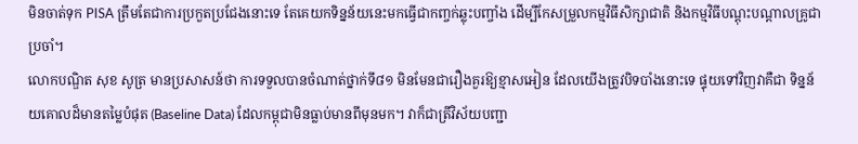មិនចាត់ទុក PISA ត្រឹមតែជាការប្រកួតប្រជែងនោះទេ តែគេយកទិន្នន័យនេះមកធ្វើជាកញ្ចក់ឆ្លុះបញ្ចាំង ដើម្បីកែសម្រួលកម្មវិធីសិក្សាជាតិ និងកម្មវិធីបណ្តុះបណ្តាលគ្រូជាប្រចាំ។
លោកបណ្ឌិត សុខ សូត្រ មានប្រសាសន៍ថា ការទទួលបានចំណាត់ថ្នាក់ទី៨១ មិនមែនជារឿងគួរឱ្យខ្មាសអៀន ដែលយើងត្រូវបិទបាំងនោះទេ ផ្ទុយទៅវិញវាគឺជា ទិន្នន័យគោលដ៏មានតម្លៃបំផុត (Baseline Data) ដែលកម្ពុជាមិនធ្លាប់មានពីមុនមក។ វាក៏ជាត្រីវិស័យបញ្ជា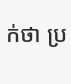ក់ថា ប្រ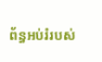ព័ន្ធអប់រំរបស់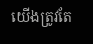យើងត្រូវតែ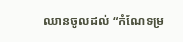ឈានចូលដល់ “កំណែទម្រ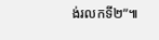ង់រលកទី២”៕